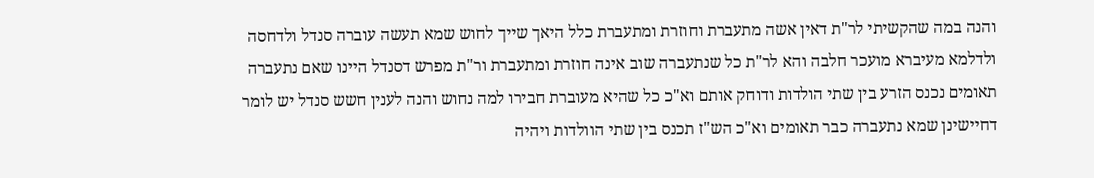והנה במה שהקשיתי לר"ת דאין אשה מתעברת וחוזרת ומתעברת כלל היאך שייך לחוש שמא תעשה עוברה סנדל ולדחסה ולדלמא מעיברא מועכר חלבה והא לר"ת כל שנתעברה שוב אינה חוזרת ומתעברת ור"ת מפרש דסנדל היינו שאם נתעברה תאומים נכנס הזרע בין שתי הולדות ודוחק אותם וא"כ כל שהיא מעוברת חבירו למה נחוש והנה לענין חשש סנדל יש לומר דחיישינן שמא נתעברה כבר תאומים וא"כ הש"ז תכנס בין שתי הוולדות ויהיה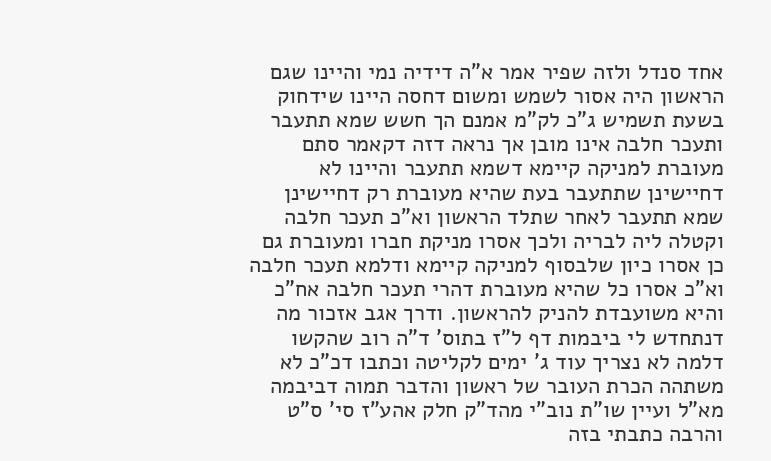אחד סנדל ולזה שפיר אמר א"ה דידיה נמי והיינו שגם הראשון היה אסור לשמש ומשום דחסה היינו שידחוק בשעת תשמיש ג"כ לק"מ אמנם הך חשש שמא תתעבר ותעכר חלבה אינו מובן אך נראה דזה דקאמר סתם מעוברת למניקה קיימא דשמא תתעבר והיינו לא דחיישינן שתתעבר בעת שהיא מעוברת רק דחיישינן שמא תתעבר לאחר שתלד הראשון וא"כ תעכר חלבה וקטלה ליה לבריה ולכך אסרו מניקת חברו ומעוברת גם כן אסרו כיון שלבסוף למניקה קיימא ודלמא תעכר חלבה וא"כ אסרו כל שהיא מעוברת דהרי תעכר חלבה אח"כ והיא משועבדת להניק להראשון. ודרך אגב אזכור מה דנתחדש לי ביבמות דף ל"ז בתוס' ד"ה רוב שהקשו דלמה לא נצריך עוד ג' ימים לקליטה וכתבו דכ"כ לא משתהה הכרת העובר של ראשון והדבר תמוה דביבמה מא"ל ועיין שו"ת נוב"י מהד"ק חלק אהע"ז סי' ס"ט והרבה כתבתי בזה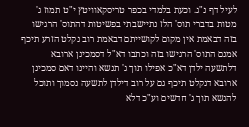לעיל דף נ"ג. וכעת בלמדי בכפר טריסקאוויטץ י"ט תמוז ג' מטות בדברי תוס' הלז נתיישבתי בפשיטות דהתוס' הרגישו בזה דבאמת אין מקום לקושייתם דבאמת רוב נקלט הזרע תיכף אמנם התוס' הרגישו בזה וכתבו דא"ל דסמכינן ארובא דלתשעה ילדן דא"כ אפילו תוך ג' תנשא והיינו דאם סמכינן ארובא דנקלט תיכף גם על רוב דילדן לתשעה נסמוך ותוכל להנשא תוך ג' חדשים וע"כ דלא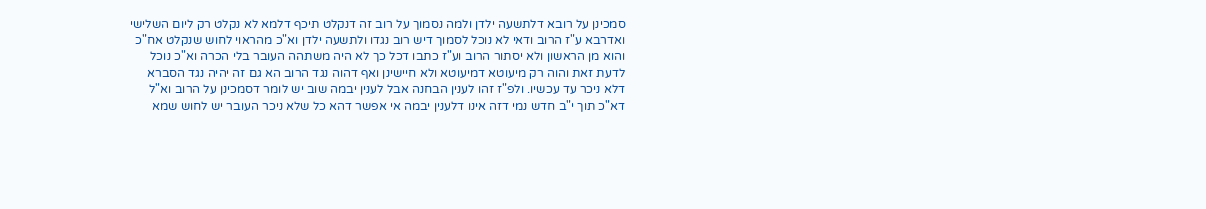סמכינן על רובא דלתשעה ילדן ולמה נסמוך על רוב זה דנקלט תיכף דלמא לא נקלט רק ליום השלישי ואדרבא ע"ז הרוב ודאי לא נוכל לסמוך דיש רוב נגדו ולתשעה ילדן וא"כ מהראוי לחוש שנקלט אח"כ והוא מן הראשון ולא יסתור הרוב וע"ז כתבו דכל כך לא היה משתהה העובר בלי הכרה וא"כ נוכל לדעת זאת והוה רק מיעוטא דמיעוטא ולא חיישינן ואף דהוה נגד הרוב הא גם זה יהיה נגד הסברא דלא ניכר עד עכשיו. ולפ"ז זהו לענין הבחנה אבל לענין יבמה שוב יש לומר דסמכינן על הרוב וא"ל דא"כ תוך י"ב חדש נמי דזה אינו דלענין יבמה אי אפשר דהא כל שלא ניכר העובר יש לחוש שמא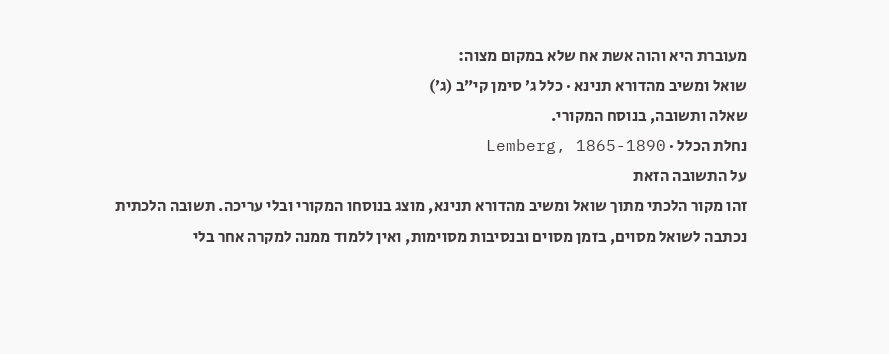מעוברת היא והוה אשת אח שלא במקום מצוה:
שואל ומשיב מהדורא תנינא · כלל ג׳ סימן קי״ב (ג׳)
שאלה ותשובה, בנוסח המקורי.
נחלת הכלל · Lemberg, 1865-1890
על התשובה הזאת
זהו מקור הלכתי מתוך שואל ומשיב מהדורא תנינא, מוצג בנוסחו המקורי ובלי עריכה. תשובה הלכתית נכתבה לשואל מסוים, בזמן מסוים ובנסיבות מסוימות, ואין ללמוד ממנה למקרה אחר בלי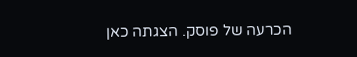הכרעה של פוסק. הצגתה כאן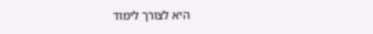היא לצורך לימוד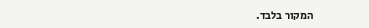המקור בלבד.